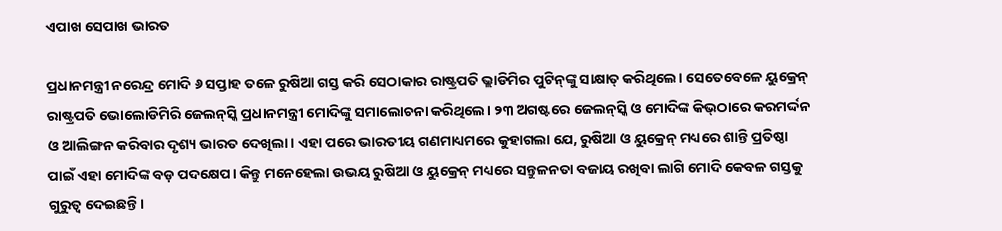ଏପାଖ ସେପାଖ ଭାରତ

ପ୍ରଧାନମନ୍ତ୍ରୀ ନରେନ୍ଦ୍ର ମୋଦି ୬ ସପ୍ତାହ ତଳେ ରୁଷିଆ ଗସ୍ତ କରି ସେଠାକାର ରାଷ୍ଟ୍ରପତି ଭ୍ଲାଡିମିର ପୁଟିନ୍‌ଙ୍କୁ ସାକ୍ଷାତ୍‌ କରିଥିଲେ। ସେତେବେଳେ ୟୁକ୍ରେନ୍‌ ରାଷ୍ଟ୍ରପତି ଭୋଲୋଡିମିରି ଜେଲନ୍‌ସ୍କି ପ୍ରଧାନମନ୍ତ୍ରୀ ମୋଦିଙ୍କୁ ସମାଲୋଚନା କରିଥିଲେ। ୨୩ ଅଗଷ୍ଟରେ ଜେଲନ୍‌ସ୍କି ଓ ମୋଦିଙ୍କ କିଭ୍‌ଠାରେ କରମର୍ଦ୍ଦନ ଓ ଆଲିଙ୍ଗନ କରିବାର ଦୃଶ୍ୟ ଭାରତ ଦେଖିଲା। ଏହା ପରେ ଭାରତୀୟ ଗଣମାଧ୍ୟମରେ କୁହାଗଲା ଯେ, ରୁଷିଆ ଓ ୟୁକ୍ରେନ୍‌ ମଧ୍ୟରେ ଶାନ୍ତି ପ୍ରତିଷ୍ଠା ପାଇଁ ଏହା ମୋଦିଙ୍କ ବଡ଼ ପଦକ୍ଷେପ। କିନ୍ତୁ ମନେହେଲା ଉଭୟ ରୁଷିଆ ଓ ୟୁକ୍ରେନ୍‌ ମଧ୍ୟରେ ସନ୍ତୁଳନତା ବଜାୟ ରଖିବା ଲାଗି ମୋଦି କେବଳ ଗସ୍ତକୁ ଗୁରୁତ୍ୱ ଦେଇଛନ୍ତି।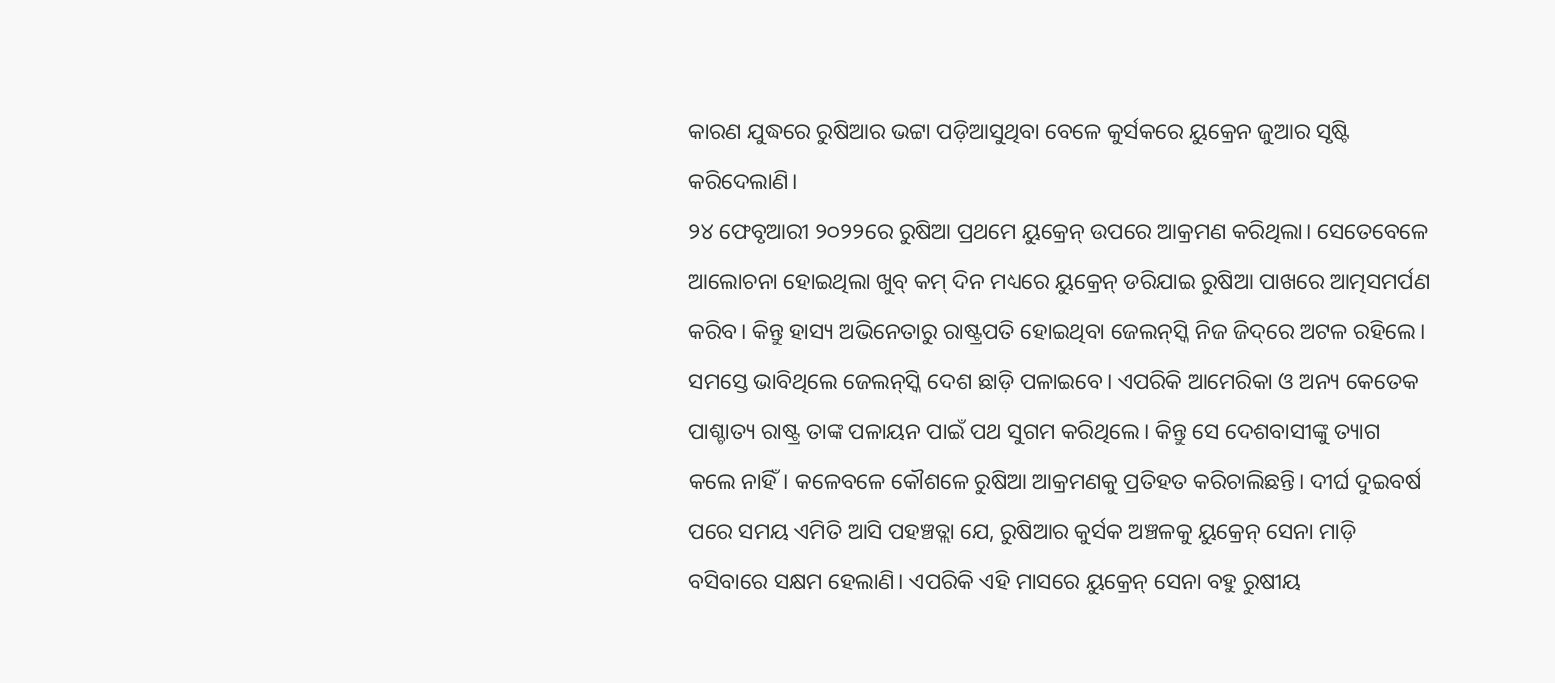କାରଣ ଯୁଦ୍ଧରେ ରୁଷିଆର ଭଟ୍ଟା ପଡ଼ିଆସୁଥିବା ବେଳେ କୁର୍ସକରେ ୟୁକ୍ରେନ ଜୁଆର ସୃଷ୍ଟି କରିଦେଲାଣି।
୨୪ ଫେବୃଆରୀ ୨୦୨୨ରେ ରୁଷିଆ ପ୍ରଥମେ ୟୁକ୍ରେନ୍‌ ଉପରେ ଆକ୍ରମଣ କରିଥିଲା। ସେତେବେଳେ ଆଲୋଚନା ହୋଇଥିଲା ଖୁବ୍‌ କମ୍‌ ଦିନ ମଧ୍ୟରେ ୟୁକ୍ରେନ୍‌ ଡରିଯାଇ ରୁଷିଆ ପାଖରେ ଆତ୍ମସମର୍ପଣ କରିବ। କିନ୍ତୁ ହାସ୍ୟ ଅଭିନେତାରୁ ରାଷ୍ଟ୍ରପତି ହୋଇଥିବା ଜେଲନ୍‌ସ୍କି ନିଜ ଜିଦ୍‌ରେ ଅଟଳ ରହିଲେ। ସମସ୍ତେ ଭାବିଥିଲେ ଜେଲନ୍‌ସ୍କି ଦେଶ ଛାଡ଼ି ପଳାଇବେ। ଏପରିକି ଆମେରିକା ଓ ଅନ୍ୟ କେତେକ ପାଶ୍ଚାତ୍ୟ ରାଷ୍ଟ୍ର ତାଙ୍କ ପଳାୟନ ପାଇଁ ପଥ ସୁଗମ କରିଥିଲେ। କିନ୍ତୁ ସେ ଦେଶବାସୀଙ୍କୁ ତ୍ୟାଗ କଲେ ନାହିଁ। କଳେବଳେ କୌଶଳେ ରୁଷିଆ ଆକ୍ରମଣକୁ ପ୍ରତିହତ କରିଚାଲିଛନ୍ତି। ଦୀର୍ଘ ଦୁଇବର୍ଷ ପରେ ସମୟ ଏମିତି ଆସି ପହଞ୍ଚତ୍ଲା ଯେ, ରୁଷିଆର କୁର୍ସକ ଅଞ୍ଚଳକୁ ୟୁକ୍ରେନ୍‌ ସେନା ମାଡ଼ି ବସିବାରେ ସକ୍ଷମ ହେଲାଣି। ଏପରିକି ଏହି ମାସରେ ୟୁକ୍ରେନ୍‌ ସେନା ବହୁ ରୁଷୀୟ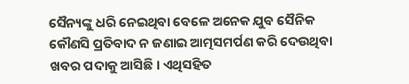ସୈନ୍ୟଙ୍କୁ ଧରି ନେଇଥିବା ବେଳେ ଅନେକ ଯୁବ ସୈନିକ କୌଣସି ପ୍ରତିବାଦ ନ ଜଣାଇ ଆତ୍ମସମର୍ପଣ କରି ଦେଉଥିବା ଖବର ପଦାକୁ ଆସିଛି। ଏଥିସହିତ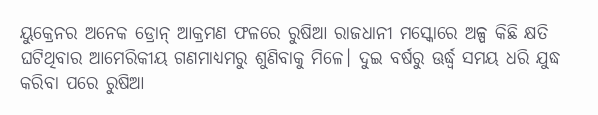ୟୁକ୍ରେନର ଅନେକ ଡ୍ରୋନ୍‌ ଆକ୍ରମଣ ଫଳରେ ରୁଷିଆ ରାଜଧାନୀ ମସ୍କୋରେ ଅଳ୍ପ କିଛି କ୍ଷତି ଘଟିଥିବାର ଆମେରିକୀୟ ଗଣମାଧ୍ୟମରୁ ଶୁଣିବାକୁ ମିଳେ। ଦୁଇ ବର୍ଷରୁ ଊର୍ଦ୍ଧ୍ୱ ସମୟ ଧରି ଯୁଦ୍ଧ କରିବା ପରେ ରୁଷିଆ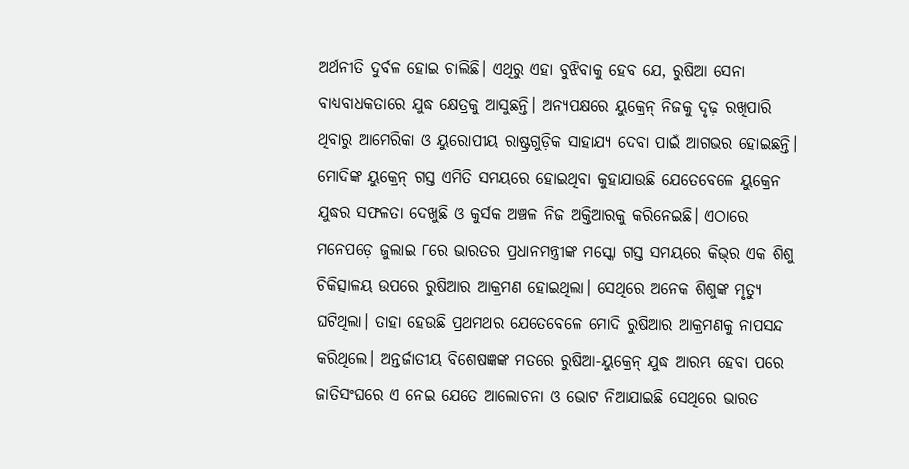ଅର୍ଥନୀତି ଦୁର୍ବଳ ହୋଇ ଚାଲିଛି। ଏଥିରୁ ଏହା ବୁଝିବାକୁ ହେବ ଯେ, ରୁଷିଆ ସେନା ବାଧ୍ୟବାଧକତାରେ ଯୁଦ୍ଧ କ୍ଷେତ୍ରକୁ ଆସୁଛନ୍ତି। ଅନ୍ୟପକ୍ଷରେ ୟୁକ୍ରେନ୍‌ ନିଜକୁ ଦୃଢ଼ ରଖିପାରି ଥିବାରୁ ଆମେରିକା ଓ ୟୁରୋପୀୟ ରାଷ୍ଟ୍ରଗୁଡ଼ିକ ସାହାଯ୍ୟ ଦେବା ପାଇଁ ଆଗଭର ହୋଇଛନ୍ତି।
ମୋଦିଙ୍କ ୟୁକ୍ରେନ୍‌ ଗସ୍ତ ଏମିତି ସମୟରେ ହୋଇଥିବା କୁହାଯାଉଛି ଯେତେବେଳେ ୟୁକ୍ରେନ ଯୁଦ୍ଧର ସଫଳତା ଦେଖୁଛି ଓ କୁର୍ସକ ଅଞ୍ଚଳ ନିଜ ଅକ୍ତିଆରକୁ କରିନେଇଛି। ଏଠାରେ ମନେପଡ଼େ ଜୁଲାଇ ୮ରେ ଭାରତର ପ୍ରଧାନମନ୍ତ୍ରୀଙ୍କ ମସ୍କୋ ଗସ୍ତ ସମୟରେ କିଭ୍‌ର ଏକ ଶିଶୁ ଚିକିତ୍ସାଳୟ ଉପରେ ରୁଷିଆର ଆକ୍ରମଣ ହୋଇଥିଲା। ସେଥିରେ ଅନେକ ଶିଶୁଙ୍କ ମୃତ୍ୟୁ ଘଟିଥିଲା। ତାହା ହେଉଛି ପ୍ରଥମଥର ଯେତେବେଳେ ମୋଦି ରୁଷିଆର ଆକ୍ରମଣକୁ ନାପସନ୍ଦ କରିଥିଲେ। ଅନ୍ତର୍ଜାତୀୟ ବିଶେଷଜ୍ଞଙ୍କ ମତରେ ରୁଷିଆ-ୟୁକ୍ରେନ୍‌ ଯୁଦ୍ଧ ଆରମ୍ଭ ହେବା ପରେ ଜାତିସଂଘରେ ଏ ନେଇ ଯେତେ ଆଲୋଚନା ଓ ଭୋଟ ନିଆଯାଇଛି ସେଥିରେ ଭାରତ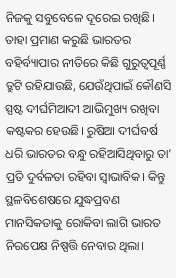ନିଜକୁ ସବୁବେଳେ ଦୂରେଇ ରଖିଛି। ତାହା ପ୍ରମାଣ କରୁଛି ଭାରତର ବହିର୍ବ୍ୟାପାର ନୀତିରେ କିଛି ଗୁରୁତ୍ୱପୂର୍ଣ୍ଣ ତ୍ରୁଟି ରହିଯାଉଛି, ଯେଉଁଥିପାଇଁ କୌଣସି ସ୍ପଷ୍ଟ ଦୀର୍ଘମିଆଦୀ ଆଭିମୁଖ୍ୟ ରଖିବା କଷ୍ଟକର ହେଉଛି। ରୁଷିଆ ଦୀର୍ଘବର୍ଷ ଧରି ଭାରତର ବନ୍ଧୁ ରହିଆସିଥିବାରୁ ତା’ ପ୍ରତି ଦୁର୍ବଳତା ରହିବା ସ୍ବାଭାବିକ। କିନ୍ତୁ ସ୍ଥଳବିଶେଷରେ ଯୁଦ୍ଧପ୍ରବଣ ମାନସିକତାକୁ ରୋକିବା ଲାଗି ଭାରତ ନିରପେକ୍ଷ ନିଷ୍ପତ୍ତି ନେବାର ଥିଲା।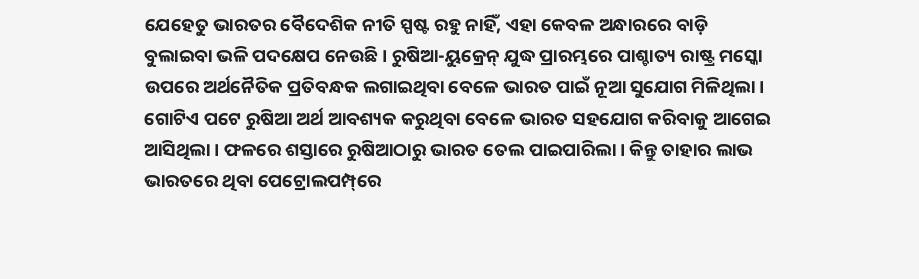ଯେହେତୁ ଭାରତର ବୈଦେଶିକ ନୀତି ସ୍ପଷ୍ଟ ରହୁ ନାହିଁ, ଏହା କେବଳ ଅନ୍ଧାରରେ ବାଡ଼ି ବୁଲାଇବା ଭଳି ପଦକ୍ଷେପ ନେଉଛି। ରୁଷିଆ-ୟୁକ୍ରେନ୍‌ ଯୁଦ୍ଧ ପ୍ରାରମ୍ଭରେ ପାଶ୍ଚାତ୍ୟ ରାଷ୍ଟ୍ର ମସ୍କୋ ଉପରେ ଅର୍ଥନୈତିକ ପ୍ରତିବନ୍ଧକ ଲଗାଇଥିବା ବେଳେ ଭାରତ ପାଇଁ ନୂଆ ସୁଯୋଗ ମିଳିଥିଲା। ଗୋଟିଏ ପଟେ ରୁଷିଆ ଅର୍ଥ ଆବଶ୍ୟକ କରୁଥିବା ବେଳେ ଭାରତ ସହଯୋଗ କରିବାକୁ ଆଗେଇ ଆସିଥିଲା। ଫଳରେ ଶସ୍ତାରେ ରୁଷିଆଠାରୁ ଭାରତ ତେଲ ପାଇପାରିଲା। କିନ୍ତୁ ତାହାର ଲାଭ ଭାରତରେ ଥିବା ପେଟ୍ରୋଲପମ୍ପ୍‌ରେ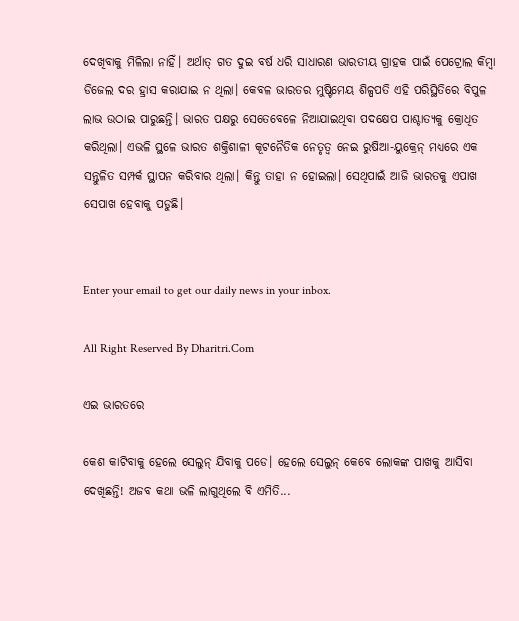ଦେଖିବାକୁ ମିଳିଲା ନାହିଁ। ଅର୍ଥାତ୍‌ ଗତ ଦୁଇ ବର୍ଷ ଧରି ସାଧାରଣ ଭାରତୀୟ ଗ୍ରାହକ ପାଇଁ ପେଟ୍ରୋଲ କିମ୍ବା ଡିଜେଲ ଦର ହ୍ରାସ କରାଯାଇ ନ ଥିଲା। କେବଳ ଭାରତର ମୁଷ୍ଟିମେୟ ଶିଳ୍ପପତି ଏହି ପରିସ୍ଥିତିରେ ବିପୁଳ ଲାଭ ଉଠାଇ ପାରୁଛନ୍ତି। ଭାରତ ପକ୍ଷରୁ ସେତେବେଳେ ନିଆଯାଇଥିବା ପଦକ୍ଷେପ ପାଶ୍ଚାତ୍ୟକୁ କ୍ରୋଧିତ କରିଥିଲା। ଏଭଳି ସ୍ଥଳେ ଭାରତ ଶକ୍ତିଶାଳୀ କୂଟନୈତିକ ନେତୃତ୍ୱ ନେଇ ରୁଷିଆ-ୟୁକ୍ରେନ୍‌ ମଧ୍ୟରେ ଏକ ସନ୍ତୁଳିତ ସମ୍ପର୍କ ସ୍ଥାପନ କରିବାର ଥିଲା। କିନ୍ତୁ ତାହା ନ ହୋଇଲା। ସେଥିପାଇଁ ଆଜି ଭାରତକୁ ଏପାଖ ସେପାଖ ହେବାକୁ ପଡୁଛି।


Enter your email to get our daily news in your inbox.

All Right Reserved By Dharitri.Com

ଏଇ ଭାରତରେ

କେଶ କାଟିବାକୁ ହେଲେ ସେଲୁନ୍‌ ଯିବାକୁ ପଡେ। ହେଲେ ସେଲୁନ୍‌ କେବେ ଲୋକଙ୍କ ପାଖକୁ ଆସିବା ଦେଖିଛନ୍ତି! ଅଜବ କଥା ଭଳି ଲାଗୁଥିଲେ ବି ଏମିତି...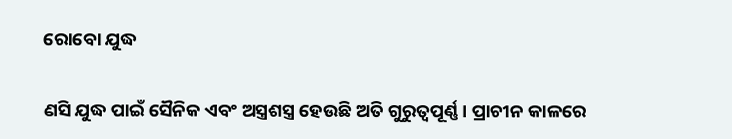ରୋବୋ ଯୁଦ୍ଧ

ଣସି ଯୁଦ୍ଧ ପାଇଁ ସୈନିକ ଏବଂ ଅସ୍ତ୍ରଶସ୍ତ୍ର ହେଉଛି ଅତି ଗୁରୁତ୍ୱପୂର୍ଣ୍ଣ। ପ୍ରାଚୀନ କାଳରେ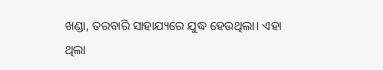ଖଣ୍ଡା, ତରବାରି ସାହାଯ୍ୟରେ ଯୁଦ୍ଧ ହେଉଥିଲା। ଏହା ଥିଲା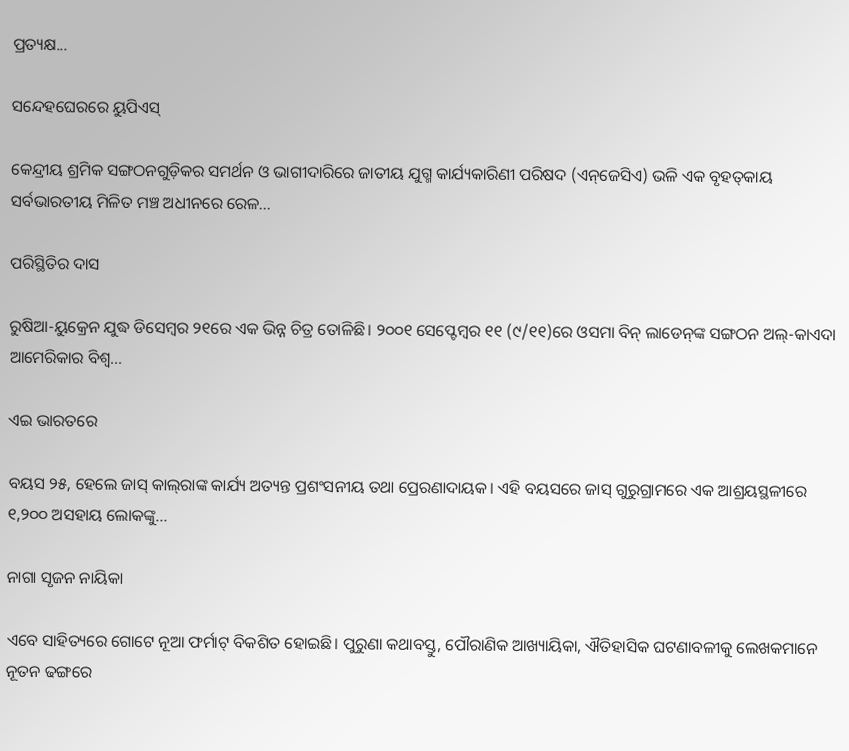ପ୍ରତ୍ୟକ୍ଷ...

ସନ୍ଦେହଘେରରେ ୟୁପିଏସ୍‌

କେନ୍ଦ୍ରୀୟ ଶ୍ରମିକ ସଙ୍ଗଠନଗୁଡ଼ିକର ସମର୍ଥନ ଓ ଭାଗୀଦାରିରେ ଜାତୀୟ ଯୁଗ୍ମ କାର୍ଯ୍ୟକାରିଣୀ ପରିଷଦ (ଏନ୍‌ଜେସିଏ) ଭଳି ଏକ ବୃହତ୍‌କାୟ ସର୍ବଭାରତୀୟ ମିଳିତ ମଞ୍ଚ ଅଧୀନରେ ରେଳ...

ପରିସ୍ଥିତିର ଦାସ

ରୁଷିଆ-ୟୁକ୍ରେନ ଯୁଦ୍ଧ ଡିସେମ୍ବର ୨୧ରେ ଏକ ଭିନ୍ନ ଚିତ୍ର ତୋଳିଛି। ୨୦୦୧ ସେପ୍ଟେମ୍ବର ୧୧ (୯/୧୧)ରେ ଓସମା ବିନ୍‌ ଲାଡେନ୍‌ଙ୍କ ସଙ୍ଗଠନ ଅଲ୍‌-କାଏଦା ଆମେରିକାର ବିଶ୍ୱ...

ଏଇ ଭାରତରେ

ବୟସ ୨୫, ହେଲେ ଜାସ୍‌ କାଲ୍‌ରାଙ୍କ କାର୍ଯ୍ୟ ଅତ୍ୟନ୍ତ ପ୍ରଶଂସନୀୟ ତଥା ପ୍ରେରଣାଦାୟକ। ଏହି ବୟସରେ ଜାସ୍‌ ଗୁରୁଗ୍ରାମରେ ଏକ ଆଶ୍ରୟସ୍ଥଳୀରେ ୧,୨୦୦ ଅସହାୟ ଲୋକଙ୍କୁ...

ନାଗା ସୃଜନ ନାୟିକା

ଏବେ ସାହିତ୍ୟରେ ଗୋଟେ ନୂଆ ଫର୍ମାଟ୍‌ ବିକଶିତ ହୋଇଛି। ପୁରୁଣା କଥାବସ୍ତୁ, ପୌରାଣିକ ଆଖ୍ୟାୟିକା, ଐତିହାସିକ ଘଟଣାବଳୀକୁ ଲେଖକମାନେ ନୂତନ ଢଙ୍ଗରେ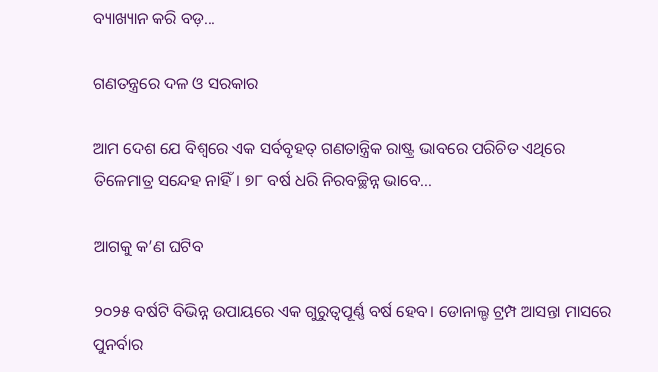ବ୍ୟାଖ୍ୟାନ କରି ବଡ଼...

ଗଣତନ୍ତ୍ରରେ ଦଳ ଓ ସରକାର

ଆମ ଦେଶ ଯେ ବିଶ୍ୱରେ ଏକ ସର୍ବବୃହତ୍‌ ଗଣତାନ୍ତ୍ରିକ ରାଷ୍ଟ୍ର ଭାବରେ ପରିଚିତ ଏଥିରେ ତିଳେମାତ୍ର ସନ୍ଦେହ ନାହିଁ। ୭୮ ବର୍ଷ ଧରି ନିରବଚ୍ଛିନ୍ନ ଭାବେ...

ଆଗକୁ କ’ଣ ଘଟିବ

୨୦୨୫ ବର୍ଷଟି ବିଭିନ୍ନ ଉପାୟରେ ଏକ ଗୁରୁତ୍ୱପୂର୍ଣ୍ଣ ବର୍ଷ ହେବ। ଡୋନାଲ୍ଡ ଟ୍ରମ୍ପ ଆସନ୍ତା ମାସରେ ପୁନର୍ବାର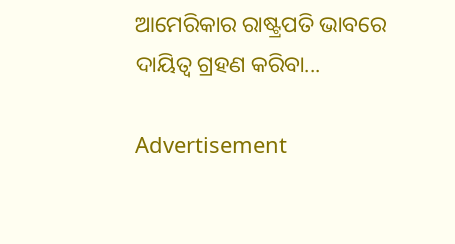ଆମେରିକାର ରାଷ୍ଟ୍ରପତି ଭାବରେ ଦାୟିତ୍ୱ ଗ୍ରହଣ କରିବା...

Advertisement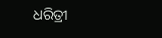ଧରିତ୍ରୀ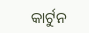କାର୍ଟୁନ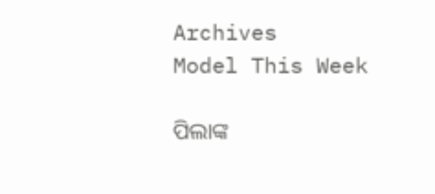Archives
Model This Week

ପିଲାଙ୍କ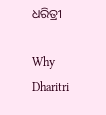ଧରିତ୍ରୀ

Why Dharitri